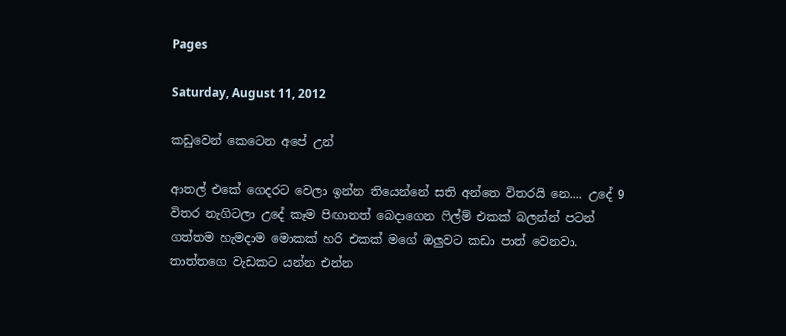Pages

Saturday, August 11, 2012

කඩුවෙන් කෙටෙන අපේ උන්

ආතල් එකේ ගෙදරට වෙලා ඉන්න තියෙන්නේ සති අන්තෙ විතරයි නෙ.... උදේ 9 විතර නැගිටලා උදේ කෑම පිඟානත් බෙදාගෙන ෆිල්ම් එකක් බලන්න් පටන් ගත්තම හැමදාම මොකක් හරි එකක් මගේ ඔලුවට කඩා පාත් වෙනවා. තාත්තගෙ වැඩකට යන්න එන්න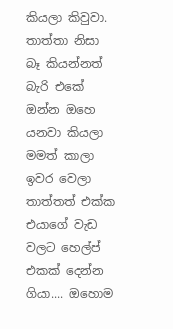කියලා කිවුවා. තාත්තා නිසා බෑ කියන්නත් බැරි එකේ ඔන්න ඔහෙ යනවා කියලා මමත් කාලා ඉවර වෙලා තාත්තත් එක්ක එයාගේ වැඩ වලට හෙල්ප් එකක් දෙන්න ගියා.... ඔහොම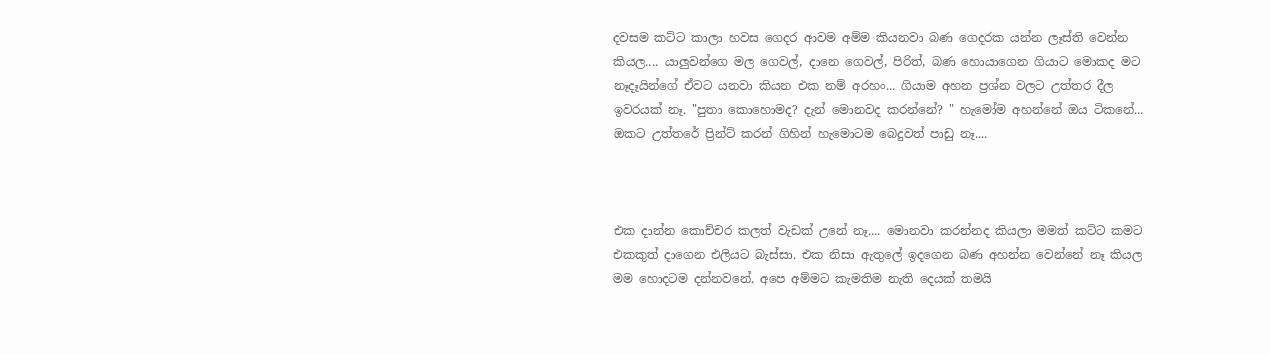දවසම කට්ට කාලා හවස ගෙදර ආවම අම්ම කියනවා බණ ගෙදරක යන්න ලෑස්ති වෙන්න කියල.... යාලුවන්ගෙ මල ගෙවල්, දානෙ ගෙවල්, පිරිත්, බණ හොයාගෙන ගියාට මොකද මට නෑදෑයින්ගේ ඒවට යනවා කියන එක නම් අරහං... ගියාම අහන ප්‍රශ්න වලට උත්තර දීල ඉවරයක් නෑ. "පුතා කොහොමද? දැන් මොනවද කරන්නේ? " හැමෝම අහන්නේ ඔය ටිකනේ... ඔකට උත්තරේ ප්‍රින්ට් කරන් ගිහින් හැමොටම බෙදුවත් පාඩු නෑ....



එක දාන්න කොච්චර කලත් වැඩක් උනේ නෑ.... මොනවා කරන්නද කියලා මමත් කට්ට කමට එකකුත් දාගෙන එලියට බැස්සා. එක නිසා ඇතුලේ ඉදගෙන බණ අහන්න වෙන්නේ නෑ කියල මම හොදටම දන්නවනේ. අපෙ අම්මට කැමතිම නැති දෙයක් තමයි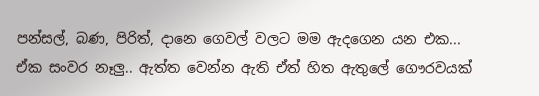පන්සල්, බණ, පිරිත්, දානෙ ගෙවල් වලට මම ඇදගෙන යන එක... ඒක සංවර නෑලු.. ඇත්ත වෙන්න ඇති ඒත් හිත ඇතුලේ ගෞරවයක්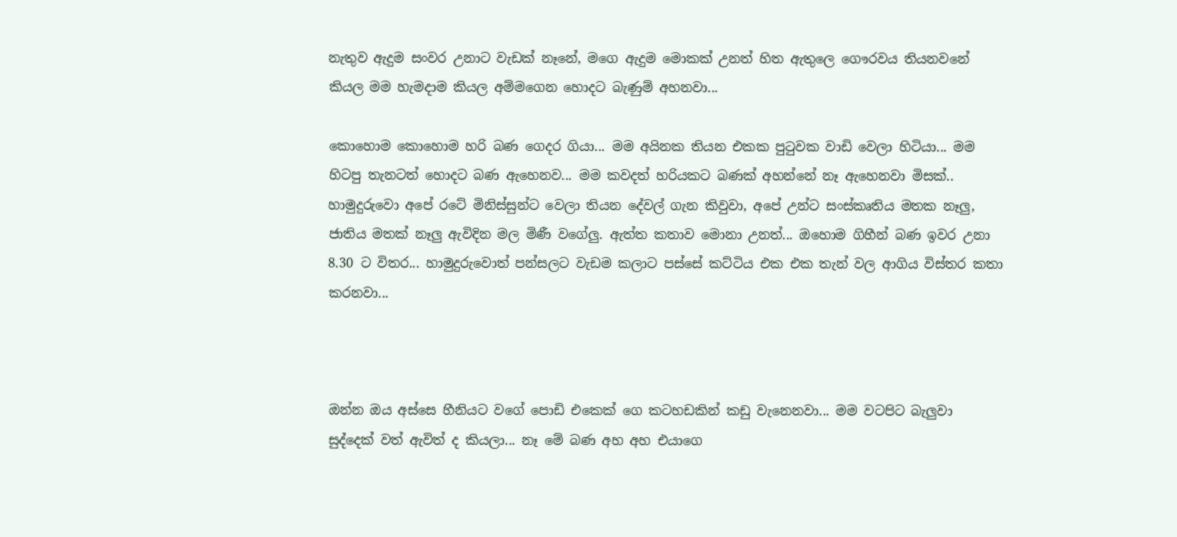නැතුව ඇදුම සංවර උනාට වැඩක් නෑනේ, මගෙ ඇදුම මොකක් උනත් හිත ඇතුලෙ ගෞරවය තියනවනේ කියල මම හැමදාම කියල අම්මගෙන හොදට බැණුම් අහනවා...

කොහොම කොහොම හරි බණ ගෙදර ගියා... මම අයිනක තියන එකක පුටුවක වාඩි වෙලා හිටියා... මම හිටපු තැනටත් හොදට බණ ඇහෙනව... මම කවදත් හරියකට බණක් අහන්නේ නෑ ඇහෙනවා මිසක්.. හාමුදුරුවො අපේ රටේ මිනිස්සුන්ට වෙලා තියන දේවල් ගැන කිවුවා, අපේ උන්ට සංස්කෘතිය මතක නෑලු, ජාතිය මතක් නෑලු ඇවිදින මල මිණී වගේලු. ඇත්ත කතාව මොනා උනත්... ඔහොම ගිහීන් බණ ඉවර උනා 8.30 ට විතර... හාමුදුරුවොත් පන්සලට වැඩම කලාට පස්සේ කට්ටිය එක එක තැන් වල ආගිය විස්තර කතා කරනවා...



ඔන්න ඔය අස්සෙ හීනියට වගේ පොඩි එකෙක් ගෙ කටහඩකින් කඩු වැනෙනවා... මම වටපිට බැලුවා සුද්දෙක් වත් ඇවිත් ද කියලා... නෑ මේ බණ අහ අහ එයාගෙ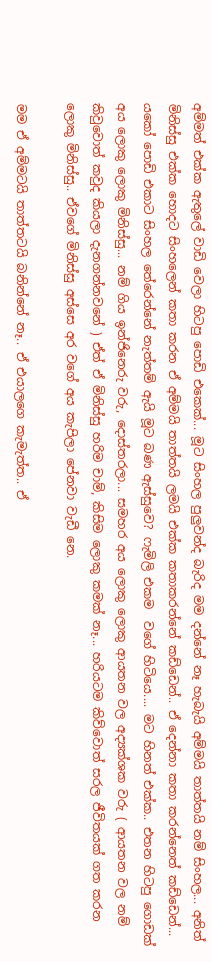අම්මත් එක්ක ඇතුලේ වාඩි වෙලා හිටපු පොඩි එකෙක්... මූට සිංහල පුලුවන්ද බැරිද මම දන්නේ නෑ හැබැයි අම්මයි තාත්තයි නම් සිංහල... අනිත් මිනිස්සු එක්ක හොදට සිංහලෙන් කතා කරන ඒ අම්මයි තාත්තයි ලමයි එක්ක කතාකරන්නේ කඩ්ඩෙන්.. ඒ දෙන්නා කතා කරන්නෙත් කඩ්ඩෙන්... යකෝ පොඩි එකාට සිංහල තේරෙන්නේ නැත්තම් ඇයි මූට බණ ඇස්සුවෙ? ෆැමිලි එකම  වගේ හිටියෙ.... මට හිනත් එක්ක.. එතන හිටපු ගොඩක් අය ලොකු ලොකු මිනිස්සු... නම් ගිය ඉන්ජිනෙරු වරු, දොස්තරලා... සමහර අය ලොකු ලොකු ආයතන වල අද්‍යක්ශක වරු ( ආයතන වල නම් කිවුවොත් කවුද කියලා දැනගන්නවනේ ) ඒත් ඒ මිනිස්සු හරිම චාම්, කිසිම ලොකු කමක් නෑ... හරියටම කිව්වොත් සරල ජීවිතයක් ගත කරන ලොකු මිනිස්සු.. ඒවගේ මිනිස්සු අස්සෙ අර වගේ අය කැපිලා පේනවා වැඩී නෙ.

මම ඒ අම්මටයි තාත්තටයි බනින්නේ නෑ.. ඒ එයාලගෙ කැමැත්ත.. ඒ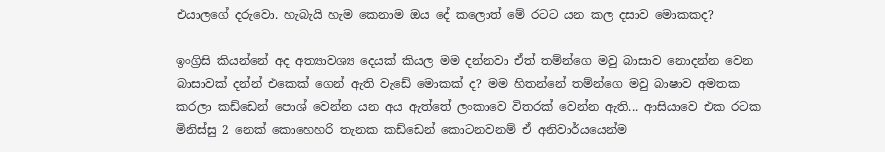එයාලගේ දරුවො. හැබැයි හැම කෙනාම ඔය දේ කලොත් මේ රටට යන කල දසාව මොකකද?

ඉංග්‍රිසි කියන්නේ අද අත්‍යාවශ්‍ය දෙයක් කියල මම දන්නවා ඒත් තම්න්ගෙ මවු බාසාව නොදන්න වෙන බාසාවක් දන්න් එකෙක් ගෙන් ඇති වැඩේ මොකක් ද? මම හිතන්නේ තම්න්ගෙ මවු බාෂාව අමතක කරලා කඩ්ඩෙන් පොශ් වෙන්න යන අය ඇත්තේ ලංකාවෙ විතරක් වෙන්න ඇති... ආසියාවෙ එක රටක මිනිස්සු 2 නෙක් කොහෙහරි තැනක කඩ්ඩෙන් කොටනවනම් ඒ අනිවාර්යයෙන්ම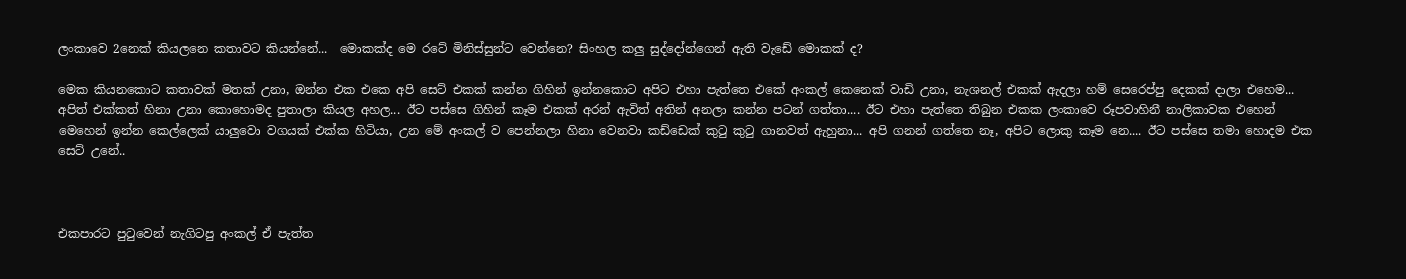ලංකාවෙ 2නෙක් කියලනෙ කතාවට කියන්නේ...  මොකක්ද මෙ රටේ මිනිස්සුන්ට වෙන්නෙ? සිංහල කලු සුද්දෝන්ගෙන් ඇති වැඩේ මොකක් ද?

මෙක කියනකොට කතාවක් මතක් උනා, ඔන්න එක එකෙ අපි සෙට් එකක් කන්න ගිහින් ඉන්නකොට අපිට එහා පැත්තෙ එකේ අංකල් කෙනෙක් වාඩි උනා, නැශනල් එකක් ඇදලා හම් සෙරෙප්පු දෙකක් දාලා එහෙම... අපිත් එක්කත් හිනා උනා කොහොමද පුතාලා කියල අහල... ඊට පස්සෙ ගිහින් කෑම එකක් අරන් ඇවිත් අතින් අනලා කන්න පටන් ගත්තා.... ඊට එහා පැත්තෙ තිබුන එකක ලංකාවෙ රූපවාහිනී නාලිකාවක එහෙන් මෙහෙන් ඉන්න කෙල්ලෙක් යාලුවො වගයක් එක්ක හිටියා, උන මේ අංකල් ව පෙන්නලා හිනා වෙනවා කඩ්ඩෙක් කුටු කුටු ගානවත් ඇහුනා... අපි ගනන් ගත්තෙ නෑ, අපිට ලොකු කෑම නෙ.... ඊට පස්සෙ තමා හොදම එක සෙට් උනේ..



එකපාරට පුටුවෙන් නැගිටපු අංකල් ඒ පැත්ත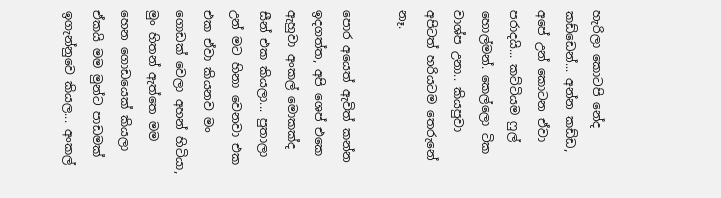හැරිලා කොටපි නේද කඩ්ඩෙන්... අන්න කඩ්ඩ, අපේ උන් කොටන ඒවා පරාදයි... කට්ටියම ෆුල් හොල්මන්. කෙල්ලො ටික වාශ්ප උනා.. කියපුවා අපිටත් හරියටම තෙරුනේ නෑ.

පොර අයෙත් ඇවිත් කන්න ඉදගත්ත, අපි ශෙප් එකෙ ඇහුවා අංකල් මොකක්ද සීන් එක කියලා... පුතාලා උන් මට හිනා වෙනවා එක එක ඒවා කියනව මං ගොඩක් වෙලා අහන් හිටියා, මුං හිතන් ඇත්තෙ මම හෙන ගොඩයෙක් කියලා ඒකයි මම මුන්ට පාඩමක් ඉගැන්නුවෙ කියල... අංකල්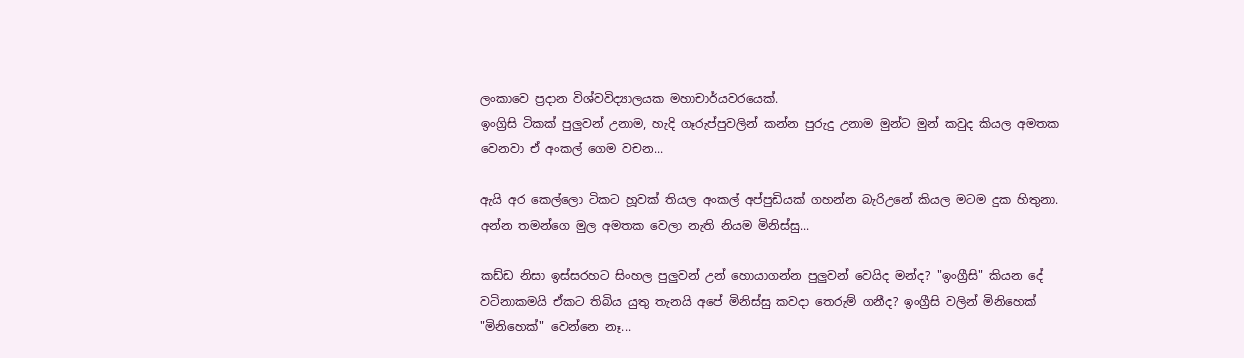ලංකාවෙ ප්‍රදාන විශ්වවිද්‍යාලයක මහාචාර්යවරයෙක්.
ඉංග්‍රිසි ටිකක් පුලුවන් උනාම, හැදි ගෑරුප්පුවලින් කන්න පුරුදු උනාම මුන්ට මුන් කවුද කියල අමතක වෙනවා ඒ අංකල් ගෙම වචන...

ඇයි අර කෙල්ලො ටිකට හූවක් තියල අංකල් අප්පුඩියක් ගහන්න බැරිඋනේ කියල මටම දුක හිතුනා. අන්න තමන්ගෙ මුල අමතක වෙලා නැති නියම මිනිස්සු...

කඩ්ඩ නිසා ඉස්සරහට සිංහල පුලුවන් උන් හොයාගන්න පුලුවන් වෙයිද මන්ද? "ඉංග්‍රීසි" කියන දේ වටිනාකමයි ඒකට තිබිය යුතු තැනයි අපේ මිනිස්සු කවදා තෙරුම් ගනීද? ඉංග්‍රීසි වලින් මිනිහෙක් "මිනිහෙක්" වෙන්නෙ නෑ...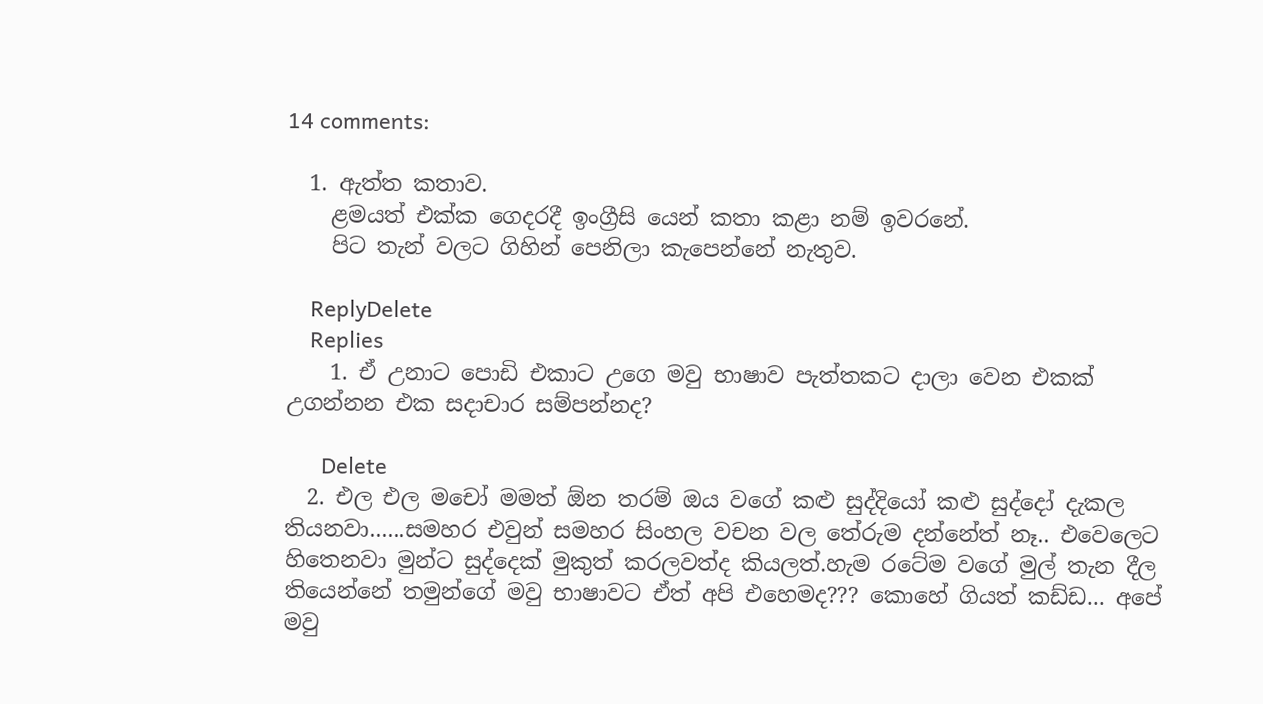14 comments:

  1. ඇත්ත කතාව.
    ළමයත් එක්ක ගෙදරදී ඉංග්‍රීසි යෙන් කතා කළා නම් ඉවරනේ.
    පිට තැන් වලට ගිහින් පෙනිලා කැපෙන්නේ නැතුව.

    ReplyDelete
    Replies
    1. ඒ උනාට පොඩි එකාට උගෙ මවු භාෂාව පැත්තකට දාලා වෙන එකක් උගන්නන එක සදාචාර සම්පන්නද?

      Delete
  2. එල එල මචෝ මමත් ඕන තරම් ඔය වගේ කළු සුද්දියෝ කළු සුද්දෝ දැකල තියනවා......සමහර එවුන් සමහර සිංහල වචන වල තේරුම දන්නේත් නෑ.. එවෙලෙට හිතෙනවා මුන්ට සුද්දෙක් මුකුත් කරලවත්ද කියලත්.හැම රටේම වගේ මුල් තැන දීල තියෙන්නේ තමුන්ගේ මවු භාෂාවට ඒත් අපි එහෙමද??? කොහේ ගියත් කඩ්ඩ... අපේ මවු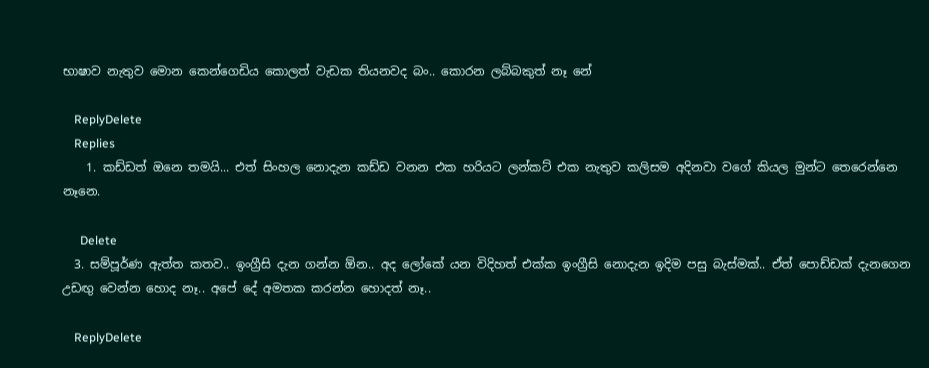භාෂාව නැතුව මොන කෙන්ගෙඩිය කොලත් වැඩක තියනවද බං.. කොරන ලබ්බකුත් නෑ නේ

    ReplyDelete
    Replies
    1. කඩ්ඩත් ඔනෙ තමයි... එත් සිංහල නොදැන කඩ්ඩ වනන එක හරියට ලන්කට් එක නැතුව කලිසම අදිනවා වගේ කියල මුන්ට තෙරෙන්නෙ නෑනෙ.

      Delete
  3. සම්පූර්ණ ඇත්ත කතව.. ඉංග්‍රීසි දැන ගන්න ඕන.. අද ලෝකේ යන විදිහත් එක්ක ඉංග්‍රීසි නොදැන ඉදිම පසු බැස්මක්.. ඒත් පොඩ්ඩක් දැනගෙන උඩඟු වෙන්න හොද නෑ.. අපේ දේ අමතක කරන්න හොදත් නෑ..

    ReplyDelete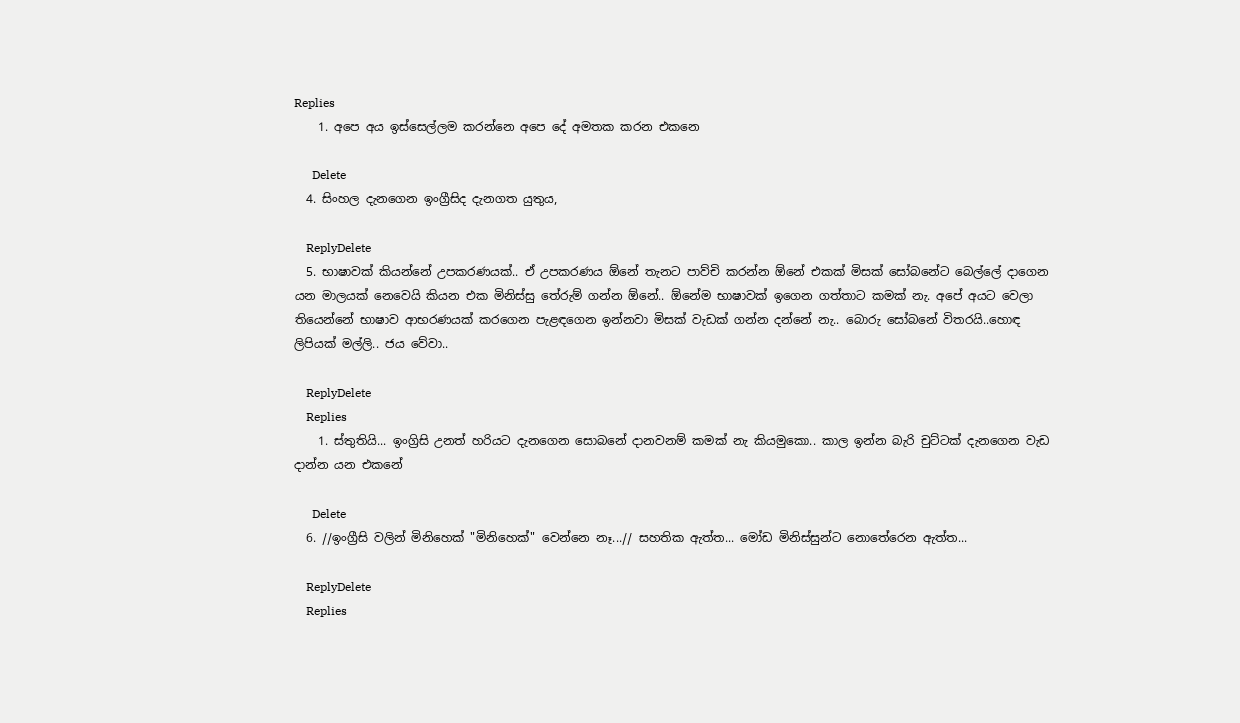Replies
    1. අපෙ අය ඉස්සෙල්ලම කරන්නෙ අපෙ දේ අමතක කරන එකනෙ

      Delete
  4. සිංහල දැනගෙන ඉංග්‍රීසිද දැනගත යුතුය,

    ReplyDelete
  5. භාෂාවක් කියන්නේ උපකරණයක්.. ඒ උපකරණය ඕනේ තැනට පාව්චි කරන්න ඕනේ එකක් මිසක් සෝබනේට බෙල්ලේ දාගෙන යන මාලයක් නෙවෙයි කියන එක මිනිස්සු තේරුම් ගන්න ඕනේ.. ඕනේම භාෂාවක් ඉගෙන ගත්තාට කමක් නැ. අපේ අයට වෙලා තියෙන්නේ භාෂාව ආභරණයක් කරගෙන පැළඳගෙන ඉන්නවා මිසක් වැඩක් ගන්න දන්නේ නැ.. බොරු සෝබනේ විතරයි..හොඳ ලිපියක් මල්ලි.. ජය වේවා..

    ReplyDelete
    Replies
    1. ස්තුතියි... ඉංග්‍රිසි උනත් හරියට දැනගෙන සොබනේ දානවනම් කමක් නැ කියමුකො.. කාල ඉන්න බැරි චුට්ටක් දැනගෙන වැඩ දාන්න යන එකනේ

      Delete
  6. //ඉංග්‍රීසි වලින් මිනිහෙක් "මිනිහෙක්" වෙන්නෙ නෑ...// සහතික ඇත්ත... මෝඩ මිනිස්සුන්ට නොතේරෙන ඇත්ත...

    ReplyDelete
    Replies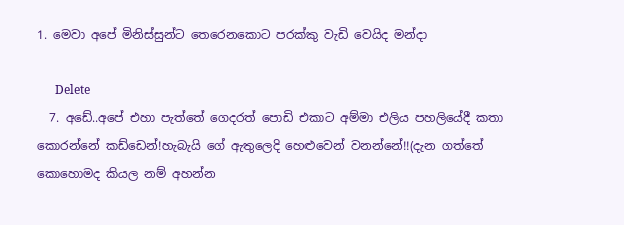1. මෙවා අපේ මිනිස්සුන්ට තෙරෙනකොට පරක්කු වැඩි වෙයිද මන්දා

      Delete
  7. අඩේ..අපේ එහා පැත්තේ ගෙදරත් පොඩි එකාට අම්මා එලිය පහලියේදී කතා කොරන්නේ කඩ්ඩෙන්!හැබැයි ගේ ඇතුලෙදි හෙළුවෙන් වනන්නේ!!(දැන ගත්තේ කොහොමද කියල නම් අහන්න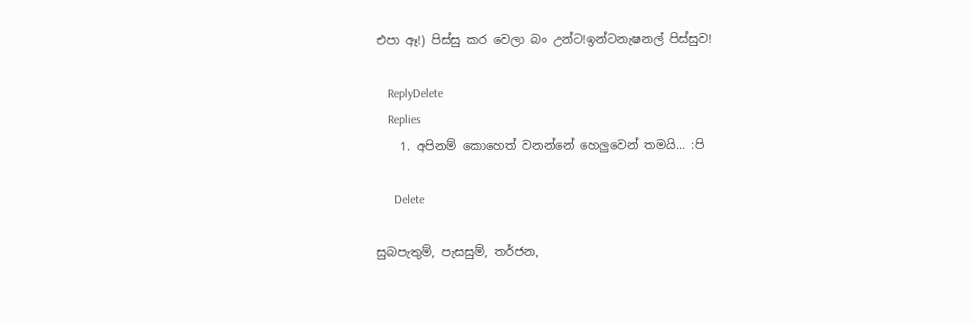එපා ඈ!) පිස්සු කර වෙලා බං උන්ට!ඉන්ටනැෂනල් පිස්සුව!

    ReplyDelete
    Replies
    1. අපිනම් කොහෙත් වනන්නේ හෙලුවෙන් තමයි... :පි

      Delete

සුබපැතුම්, පැසසුම්, තර්ජන,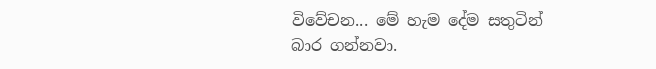විවේචන... මේ හැම දේම සතුටින් බාර ගන්නවා.